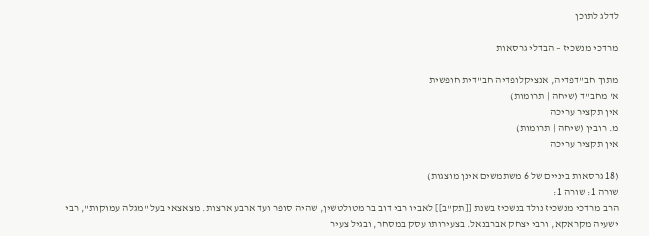לדלג לתוכן

מרדכי מנשכיז – הבדלי גרסאות

מתוך חב"דפדיה, אנציקלופדיה חב"דית חופשית
א' מחב"ד (שיחה | תרומות)
אין תקציר עריכה
מ. רובין (שיחה | תרומות)
אין תקציר עריכה

(18 גרסאות ביניים של 6 משתמשים אינן מוצגות)
שורה 1: שורה 1:
הרב מרדכי מנשכיז נולד בנשכיז בשנת [[תק"ב]] לאביו רבי דוב בר מטולטשין, שהיה סופר ועד ארבע ארצות. מצאצאי בעל "מגלה עמוקות", רבי ישעיה מקראקא, ורבי יצחק אברבנאל. בצעירותו עסק במסחר, ובגיל צעיר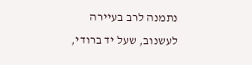נתמנה לרב בעיירה לעשנוב, שעל יד ברודי,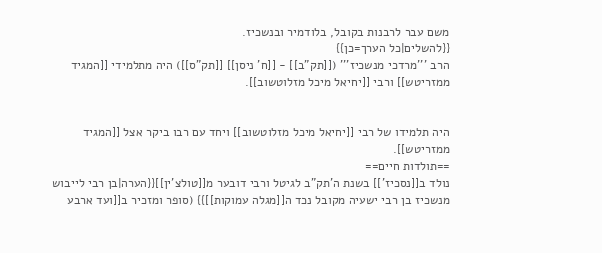משם עבר לרבנות בקובל, בלודמיר ובנשכיז.
{{להשלים|כל הערך=כן}}
הרב '''מרדכי מנשכיז''' ([[תק"ב]] - [[ח' ניסן]] [[תק"ס]]) היה מתלמידי [[המגיד ממזריטש]] ורבי [[יחיאל מיכל מזלוטשוב]].


היה תלמידו של רבי [[יחיאל מיכל מזלוטשוב]] ויחד עם רבו ביקר אצל [[המגיד ממזריטש]].
==תולדות חיים==
נולד ב[[נסכיז']] בשנת ה'תק"ב לגיטל ורבי דובער מ[[טולצ'ין]]{{הערה|בן רבי לייבוש מנשכיז בן רבי ישעיה מקובל נכד ה[[מגלה עמוקות]]}} (סופר ומזכיר ב[[ועד ארבע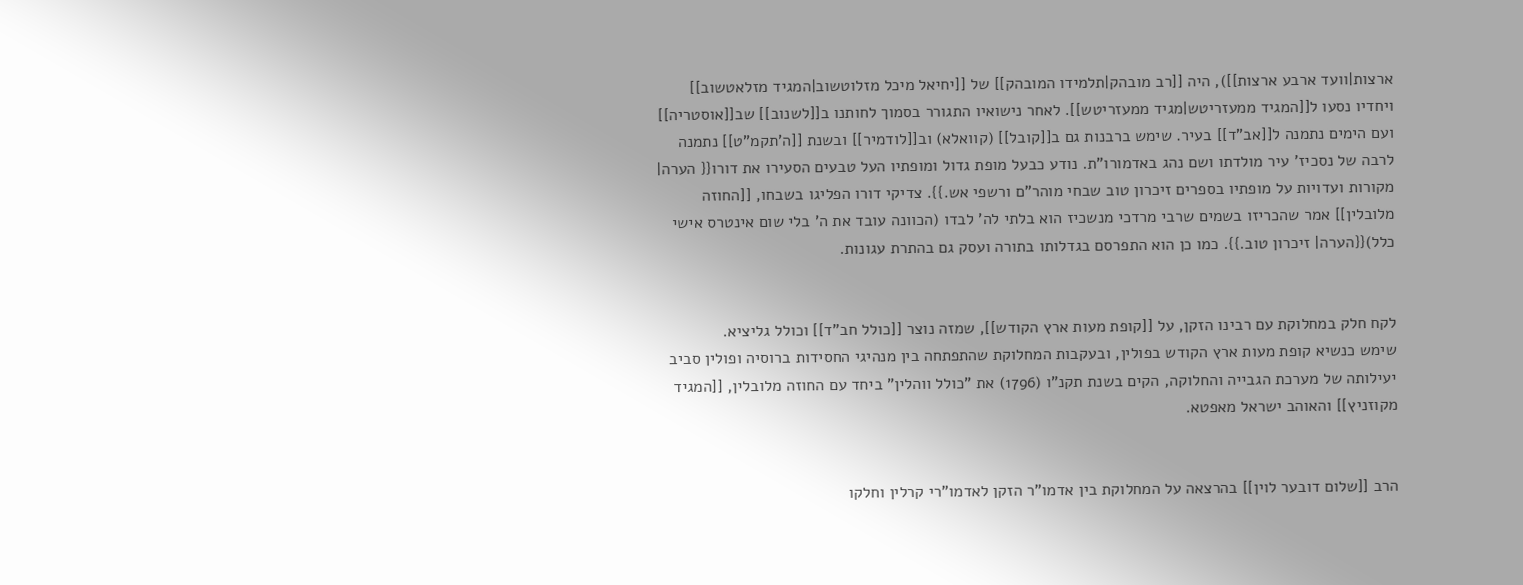ארצות|וועד ארבע ארצות]]), היה [[רב מובהק|תלמידו המובהק]] של [[יחיאל מיכל מזלוטשוב|המגיד מזלאטשוב]] ויחדיו נסעו ל[[המגיד ממעזריטש|מגיד ממעזריטש]]. לאחר נישואיו התגורר בסמוך לחותנו ב[[לשנוב]] שב[[אוסטריה]] ועם הימים נתמנה ל[[אב"ד]] בעיר. שימש ברבנות גם ב[[קובל]] (קוואלא) וב[[לודמיר]] ובשנת [[ה'תקמ"ט]] נתמנה לרבה של נסכיז' עיר מולדתו ושם נהג באדמורו"ת. נודע כבעל מופת גדול ומופתיו העל טבעים הסעירו את דורו{{ הערה| מקורות ועדויות על מופתיו בספרים זיכרון טוב שבחי מוהר"ם ורשפי אש.}}. צדיקי דורו הפליגו בשבחו, [[החוזה מלובלין]] אמר שהכריזו בשמים שרבי מרדכי מנשכיז הוא בלתי לה' לבדו (הכוונה עובד את ה' בלי שום אינטרס אישי כלל){{הערה| זיכרון טוב.}}. כמו כן הוא התפרסם בגדלותו בתורה ועסק גם בהתרת עגונות.


לקח חלק במחלוקת עם רבינו הזקן, על [[קופת מעות ארץ הקודש]], שמזה נוצר [[כולל חב"ד]] וכולל גליציא.
שימש כנשיא קופת מעות ארץ הקודש בפולין, ובעקבות המחלוקת שהתפתחה בין מנהיגי החסידות ברוסיה ופולין סביב יעילותה של מערכת הגבייה והחלוקה, הקים בשנת תקנ"ו (1796) את "כולל ווהלין" ביחד עם החוזה מלובלין, [[המגיד מקוזניץ]] והאוהב ישראל מאפטא.


הרב [[שלום דובער לוין]] בהרצאה על המחלוקת בין אדמו"ר הזקן לאדמו"רי קרלין וחלקו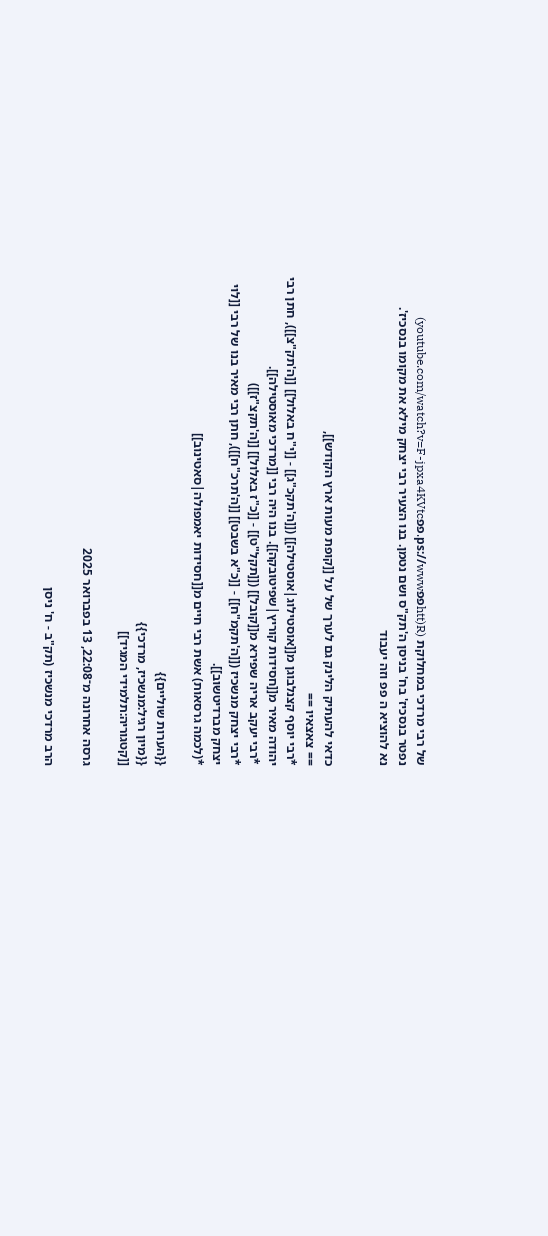של רבי מרדכי במחלוקת (R(httפפps://www.פפyoutube.com/watch?v=F-jpxa4KVtc)
נפטר בנסכיז' בח' בניסן ה'תק"ס ושם נטמן. בנו הצעיר רבי יצחק מילא את מקומו בנסכיז'.
נא להוציא ה פפ וזה יעבוד


כדאי להעתיק הלינק גם לערך של על [[קופת מעות ארץ הקודש]],
== צאצאיו ==
*רבי יוסף קצנלבוגן מ[[אוסטילוג|אוסטילה]] ([[ה'תקכ"ג]] - [[י"ח באלול]] [[ה'תק"צ]]), חתן רבי יהודה מאיר מ[[חסידות קוריץ|שפיטובקה]]. בנו היה רבי [[מרדכי מאוסטילה]].
*רבי יעקב אריה שפירא מ[[קובל]] ([[תקל"ט]] - [[כ"ז באלול]] [[ה'תקצ"ז]])
*רבי יצחק מנשכיז ([[ה'תקמ"ח]] - [[כ"א בשבט]] [[ה'תרכ"ח]]), חתן רבי מאיר בנו של רבי [[לוי יצחק מברדיטשוב]].
*(לכמה גרסאות) אשת רבי חיים מ[[חסידות יאמפולה|סאטינוב]]

{{הערות שוליים}}
{{מיון רגיל:מנשכיז, מרדכי}}
[[קטגוריה:תלמידי המגיד]]

גרסה אחרונה מ־22:08, 13 בפברואר 2025

הרב מרדכי מנשכיז (תק"ב - ח' ניסן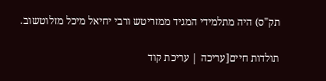תק"ס) היה מתלמידי המגיד ממזריטש ורבי יחיאל מיכל מזלוטשוב.

תולדות חיים[עריכה | עריכת קוד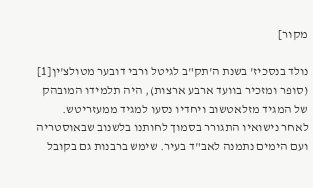מקור]

נולד בנסכיז' בשנת ה'תק"ב לגיטל ורבי דובער מטולצ'ין[1] (סופר ומזכיר בוועד ארבע ארצות), היה תלמידו המובהק של המגיד מזלאטשוב ויחדיו נסעו למגיד ממעזריטש. לאחר נישואיו התגורר בסמוך לחותנו בלשנוב שבאוסטריה ועם הימים נתמנה לאב"ד בעיר. שימש ברבנות גם בקובל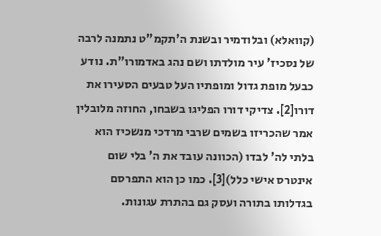(קוואלא) ובלודמיר ובשנת ה'תקמ"ט נתמנה לרבה של נסכיז' עיר מולדתו ושם נהג באדמורו"ת. נודע כבעל מופת גדול ומופתיו העל טבעים הסעירו את דורו[2]. צדיקי דורו הפליגו בשבחו, החוזה מלובלין אמר שהכריזו בשמים שרבי מרדכי מנשכיז הוא בלתי לה' לבדו (הכוונה עובד את ה' בלי שום אינטרס אישי כלל)[3]. כמו כן הוא התפרסם בגדלותו בתורה ועסק גם בהתרת עגונות.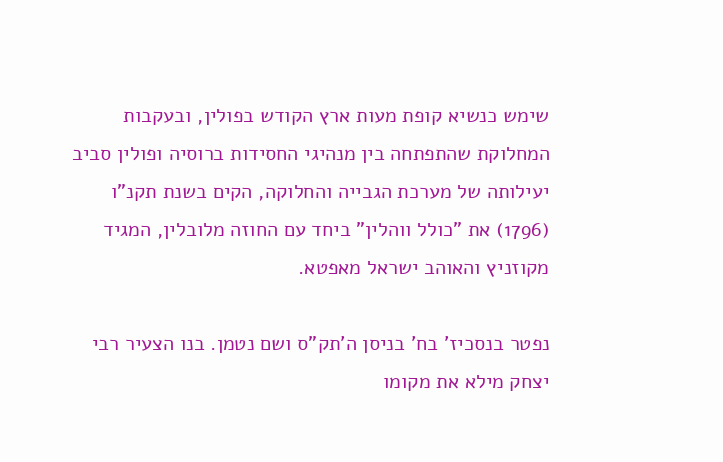שימש כנשיא קופת מעות ארץ הקודש בפולין, ובעקבות המחלוקת שהתפתחה בין מנהיגי החסידות ברוסיה ופולין סביב יעילותה של מערכת הגבייה והחלוקה, הקים בשנת תקנ"ו (1796) את "כולל ווהלין" ביחד עם החוזה מלובלין, המגיד מקוזניץ והאוהב ישראל מאפטא.

נפטר בנסכיז' בח' בניסן ה'תק"ס ושם נטמן. בנו הצעיר רבי יצחק מילא את מקומו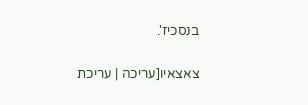בנסכיז'.

צאצאיו[עריכה | עריכת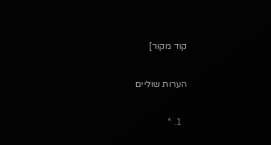קוד מקור]

הערות שוליים

  1. ^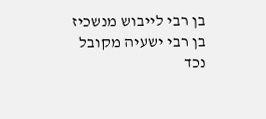בן רבי לייבוש מנשכיז בן רבי ישעיה מקובל נכד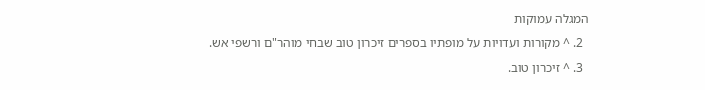המגלה עמוקות
  2. ^ מקורות ועדויות על מופתיו בספרים זיכרון טוב שבחי מוהר"ם ורשפי אש.
  3. ^ זיכרון טוב.